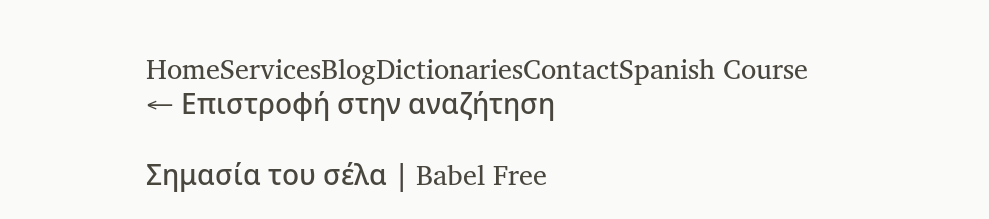HomeServicesBlogDictionariesContactSpanish Course
← Επιστροφή στην αναζήτηση

Σημασία του σέλα | Babel Free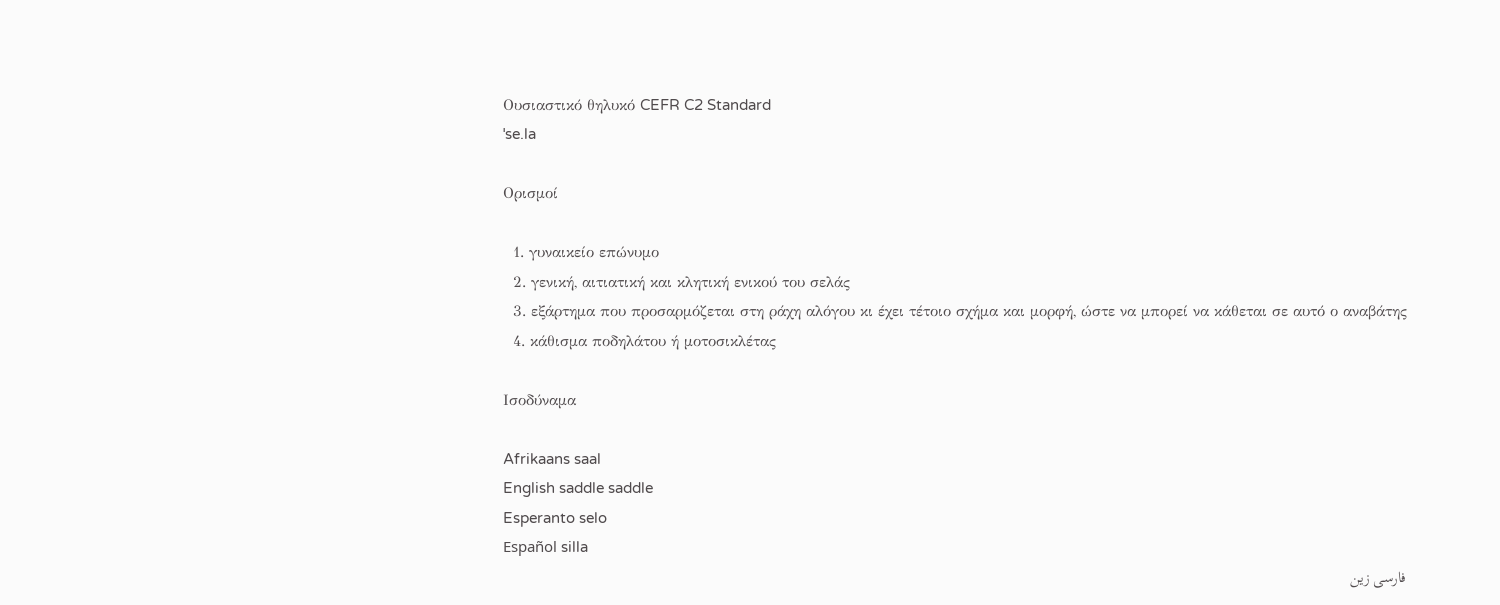Ουσιαστικό θηλυκό CEFR C2 Standard
ˈse.la

Ορισμοί

  1. γυναικείο επώνυμο
  2. γενική, αιτιατική και κλητική ενικού του σελάς
  3. εξάρτημα που προσαρμόζεται στη ράχη αλόγου κι έχει τέτοιο σχήμα και μορφή, ώστε να μπορεί να κάθεται σε αυτό ο αναβάτης
  4. κάθισμα ποδηλάτου ή μοτοσικλέτας

Ισοδύναμα

Afrikaans saal
English saddle saddle
Esperanto selo
Español silla
فارسی زین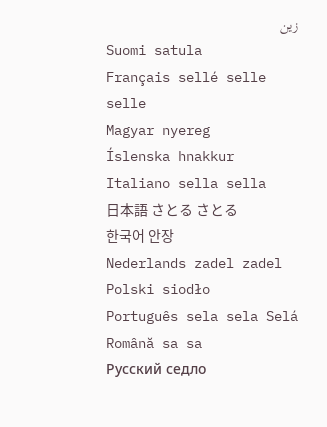زین
Suomi satula
Français sellé selle selle
Magyar nyereg
Íslenska hnakkur
Italiano sella sella
日本語 さとる さとる
한국어 안장
Nederlands zadel zadel
Polski siodło
Português sela sela Selá
Română sa sa
Русский седло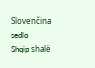Slovenčina sedlo
Shqip shalë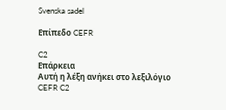Svenska sadel

Επίπεδο CEFR

C2
Επάρκεια
Αυτή η λέξη ανήκει στο λεξιλόγιο CEFR C2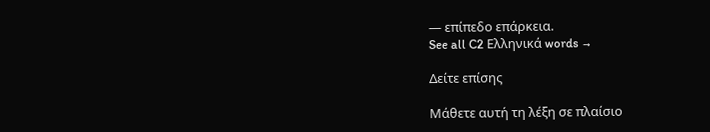— επίπεδο επάρκεια.
See all C2 Ελληνικά words →

Δείτε επίσης

Μάθετε αυτή τη λέξη σε πλαίσιο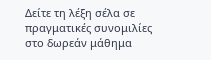Δείτε τη λέξη σέλα σε πραγματικές συνομιλίες στο δωρεάν μάθημα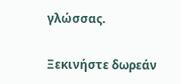γλώσσας.

Ξεκινήστε δωρεάν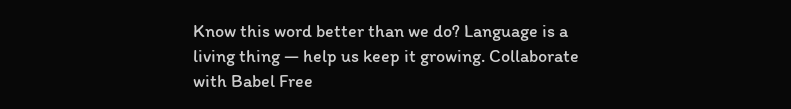Know this word better than we do? Language is a living thing — help us keep it growing. Collaborate with Babel Free